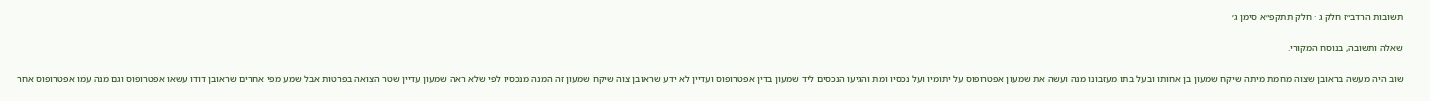תשובות הרדב״ז חלק ג · חלק תתקפ״א סימן ג׳

שאלה ותשובה, בנוסח המקורי.

שוב היה מעשה בראובן שצוה מחמת מיתה שיקח שמעון בן אחותו ובעל בתו מעזבונו מנה ועשה את שמעון אפטרופוס על יתומיו ועל נכסיו ומת והגיעו הנכסים ליד שמעון בדין אפטרופוס ועדיין לא ידע שראובן צוה שיקח שמעון זה המנה מנכסיו לפי שלא ראה שמעון עדיין שטר הצואה בפרטות אבל שמע מפי אחרים שראובן דודו עשאו אפטרופוס וגם מנה עמו אפטרופוס אחר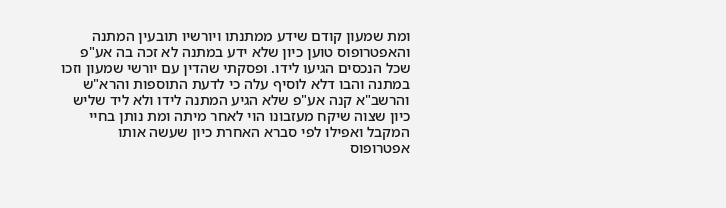ומת שמעון קודם שידע ממתנתו ויורשיו תובעין המתנה והאפטרופוס טוען כיון שלא ידע במתנה לא זכה בה אע"פ שכל הנכסים הגיעו לידו. ופסקתי שהדין עם יורשי שמעון וזכו במתנה והבו דלא לוסיף עלה כי לדעת התוספות והרא"ש והרשב"א קנה אע"פ שלא הגיע המתנה לידו ולא ליד שליש כיון שצוה שיקח מעזבונו הוי לאחר מיתה ומת נותן בחיי המקבל ואפילו לפי סברא האחרת כיון שעשה אותו אפטרופוס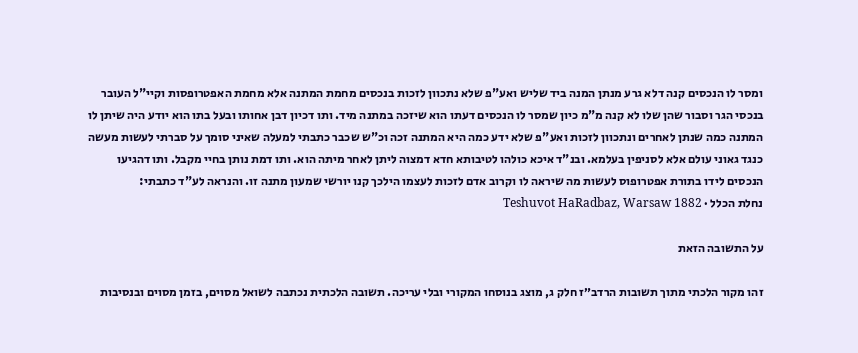ומסר לו הנכסים קנה דלא גרע מנתן המנה ביד שליש ואע"פ שלא נתכוון לזכות בנכסים מחמת המתנה אלא מחמת האפטרופסות וקיי"ל העובר בנכסי הגר וסבור שהן שלו לא קנה מ"מ כיון שמסר לו הנכסים דעתו הוא שיזכה במתנה מיד. ותו דכיון דבן אחותו ובעל בתו הוא יודע היה שיתן לו המתנה כמה שנתן לאחרים ונתכוון לזכות ואע"פ שלא ידע כמה היא המתנה זכה וכ"ש שכבר כתבתי למעלה שאיני סומך על סברתי לעשות מעשה כנגד גאוני עולם אלא לסניפין בעלמא. ובנ"ד איכא כולהו לטיבותא חדא דמצוה ליתן לאחר מיתה הוא. ותו דמת נותן בחיי מקבל. ותו דהגיעו הנכסים לידו בתורת אפטרופוס לעשות מה שיראה לו וקרוב אדם לזכות לעצמו הילכך קנו יורשי שמעון מתנה זו. והנראה לע"ד כתבתי:
נחלת הכלל · Teshuvot HaRadbaz, Warsaw 1882

על התשובה הזאת

זהו מקור הלכתי מתוך תשובות הרדב״ז חלק ג, מוצג בנוסחו המקורי ובלי עריכה. תשובה הלכתית נכתבה לשואל מסוים, בזמן מסוים ובנסיבות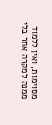מסוימות, ואין ללמוד ממנה למקרה אחר בלי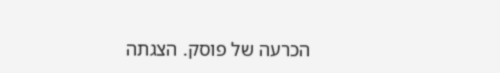הכרעה של פוסק. הצגתה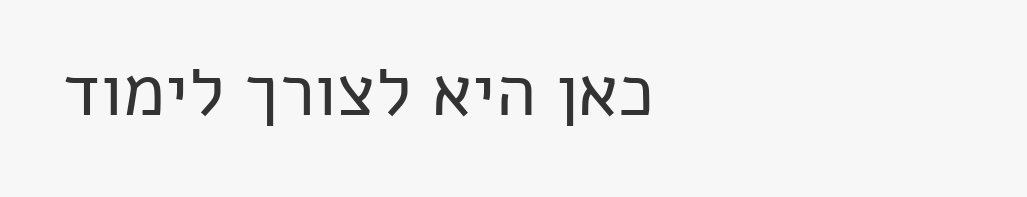כאן היא לצורך לימוד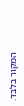המקור בלבד.